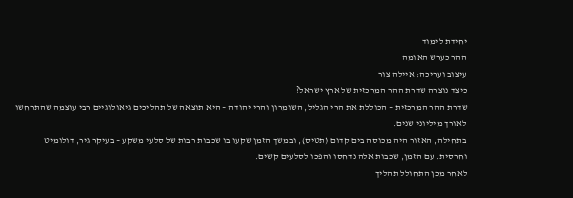יחידת לימוד
ההר כערש האומה
עיצוב ועריכה: איילה צור
כיצד נוצרה שדרת ההר המרכזית של ארץ ישראל?
שדרת ההר המרכזית – הכוללת את הרי הגליל, השומרון והרי יהודה – היא תוצאה של תהליכים גיאולוגיים רבי עוצמה שהתרחשו לאורך מיליוני שנים.
בתחילה, האזור היה מכוסה בים קדום (תטיס), ובמשך הזמן שקעו בו שכבות רבות של סלעי משקע – בעיקר גיר, דולומיט וחרסית. עם הזמן, שכבות אלה נדחסו והפכו לסלעים קשים.
לאחר מכן התחולל תהליך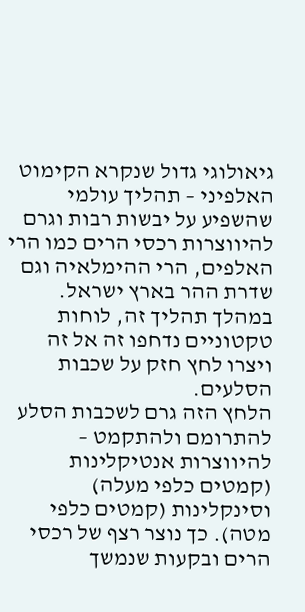גיאולוגי גדול שנקרא הקימוט האלפיני – תהליך עולמי שהשפיע על יבשות רבות וגרם להיווצרות רכסי הרים כמו הרי האלפים, הרי ההימלאיה וגם שדרת ההר בארץ ישראל. במהלך תהליך זה, לוחות טקטוניים נדחפו זה אל זה ויצרו לחץ חזק על שכבות הסלעים.
הלחץ הזה גרם לשכבות הסלע להתרומם ולהתקמט – להיווצרות אנטיקלינות (קמטים כלפי מעלה) וסינקלינות (קמטים כלפי מטה). כך נוצר רצף של רכסי הרים ובקעות שנמשך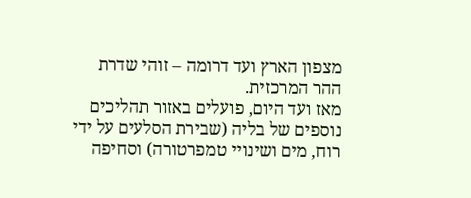מצפון הארץ ועד דרומה – זוהי שדרת ההר המרכזית.
מאז ועד היום, פועלים באזור תהליכים נוספים של בליה (שבירת הסלעים על ידי רוח, מים ושינויי טמפרטורה) וסחיפה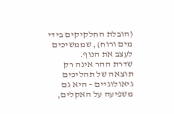(הובלת החלקיקים בידי מים ורוח), שממשיכים לעצב את הנוף.
שדרת ההר אינה רק תוצאה של תהליכים גיאולוגיים – היא גם משפיעה על האקלים,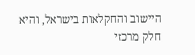היישוב והחקלאות בישראל, והיא חלק מרכזי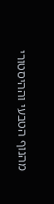מהנוף הטבעי וההיסטורי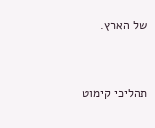של הארץ.


תהליכי קימוט